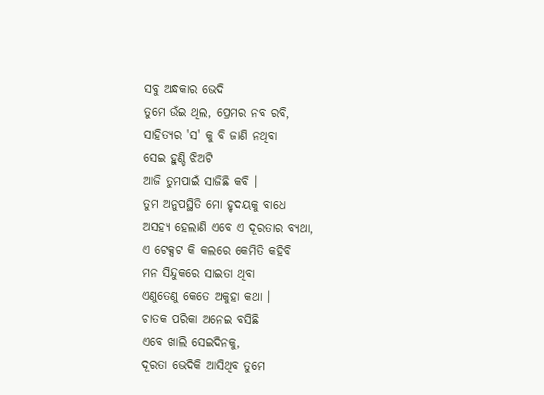ସବୁ ଅନ୍ଧକାର ଭେଦି
ତୁମେ ଉଁଇ ଥିଲ, ପ୍ରେମର ନବ ରବି,
ସାହିତ୍ୟର 'ସ' କୁ ବି ଜାଣି ନଥିବା
ସେଇ ହୁଣ୍ଡି ଝିଅଟି
ଆଜି ତୁମପାଇଁ ସାଜିଛି କବି ।
ତୁମ ଅନୁପସ୍ଥିତି ମୋ ହୃଦୟକୁ ବାଧେ
ଅସହ୍ୟ ହେଲାଣି ଏବେ ଏ ଦୂରତାର ବ୍ୟଥା,
ଏ ଟେକ୍ସଟ କି କଲରେ କେମିତି କହିବି
ମନ ସିନ୍ଦୁକରେ ସାଇତା ଥିବା
ଏଣୁତେଣୁ କେତେ ଅକୁହା କଥା ।
ଚାତକ ପରିକା ଅନେଇ ବସିଛି
ଏବେ ଖାଲି ସେଇଦିନକୁ,
ଦୂରତା ଭେଦିକି ଆସିଥିବ ତୁମେ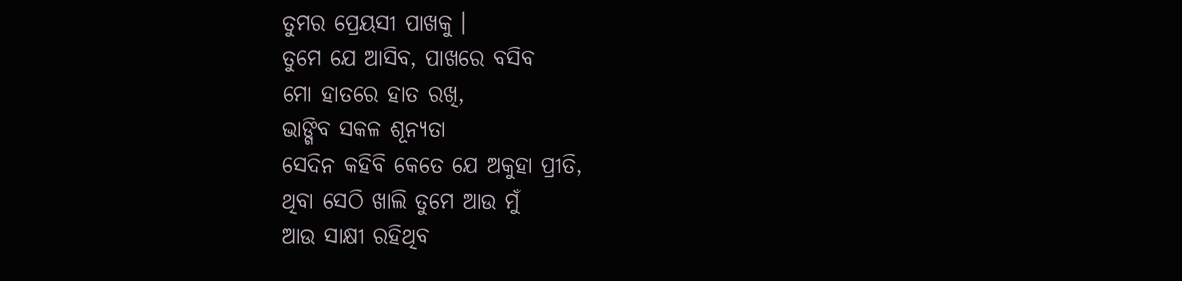ତୁମର ପ୍ରେୟସୀ ପାଖକୁ ।
ତୁମେ ଯେ ଆସିବ, ପାଖରେ ବସିବ
ମୋ ହାତରେ ହାତ ରଖି,
ଭାଙ୍ଗିବ ସକଳ ଶୂନ୍ୟତା
ସେଦିନ କହିବି କେତେ ଯେ ଅକୁହା ପ୍ରୀତି,
ଥିବା ସେଠି ଖାଲି ତୁମେ ଆଉ ମୁଁ
ଆଉ ସାକ୍ଷୀ ରହିଥିବ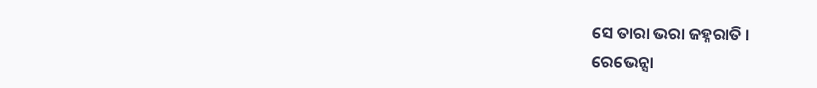ସେ ତାରା ଭରା ଜହ୍ନରାତି ।
ରେଭେନ୍ସା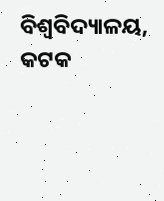ବିଶ୍ୱବିଦ୍ୟାଳୟ, କଟକ